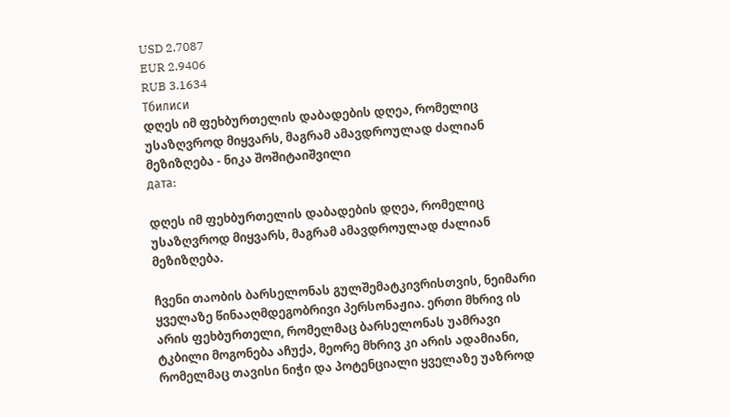USD 2.7087
EUR 2.9406
RUB 3.1634
Тбилиси
დღეს იმ ფეხბურთელის დაბადების დღეა, რომელიც უსაზღვროდ მიყვარს, მაგრამ ამავდროულად ძალიან მეზიზღება - ნიკა შოშიტაიშვილი
дата:

დღეს იმ ფეხბურთელის დაბადების დღეა, რომელიც უსაზღვროდ მიყვარს, მაგრამ ამავდროულად ძალიან მეზიზღება.

ჩვენი თაობის ბარსელონას გულშემატკივრისთვის, ნეიმარი ყველაზე წინააღმდეგობრივი პერსონაჟია. ერთი მხრივ ის არის ფეხბურთელი, რომელმაც ბარსელონას უამრავი ტკბილი მოგონება აჩუქა, მეორე მხრივ კი არის ადამიანი, რომელმაც თავისი ნიჭი და პოტენციალი ყველაზე უაზროდ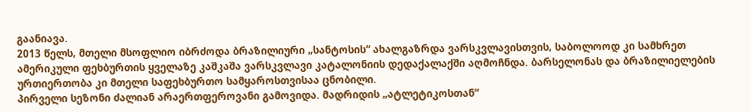გაანიავა.
2013 წელს, მთელი მსოფლიო იბრძოდა ბრაზილიური „სანტოსის“ ახალგაზრდა ვარსკვლავისთვის, საბოლოოდ კი სამხრეთ ამერიკული ფეხბურთის ყველაზე კაშკაშა ვარსკვლავი კატალონიის დედაქალაქში აღმოჩნდა. ბარსელონას და ბრაზილიელების ურთიერთობა კი მთელი საფეხბურთო სამყაროსთვისაა ცნობილი.
პირველი სეზონი ძალიან არაერთფეროვანი გამოვიდა. მადრიდის „ატლეტიკოსთან“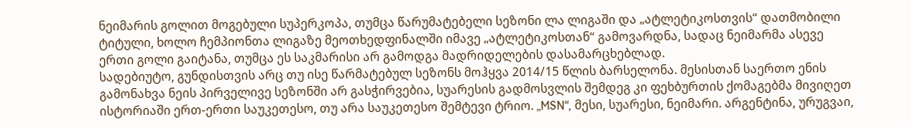ნეიმარის გოლით მოგებული სუპერკოპა, თუმცა წარუმატებელი სეზონი ლა ლიგაში და „ატლეტიკოსთვის“ დათმობილი ტიტული, ხოლო ჩემპიონთა ლიგაზე მეოთხედფინალში იმავე „ატლეტიკოსთან“ გამოვარდნა, სადაც ნეიმარმა ასევე ერთი გოლი გაიტანა, თუმცა ეს საკმარისი არ გამოდგა მადრიდელების დასამარცხებლად.
სადებიუტო, გუნდისთვის არც თუ ისე წარმატებულ სეზონს მოჰყვა 2014/15 წლის ბარსელონა. მესისთან საერთო ენის გამონახვა ნეის პირველივე სეზონში არ გასჭირვებია, სუარესის გადმოსვლის შემდეგ კი ფეხბურთის ქომაგებმა მივიღეთ ისტორიაში ერთ-ერთი საუკეთესო, თუ არა საუკეთესო შემტევი ტრიო. „MSN“, მესი, სუარესი, ნეიმარი. არგენტინა, ურუგვაი,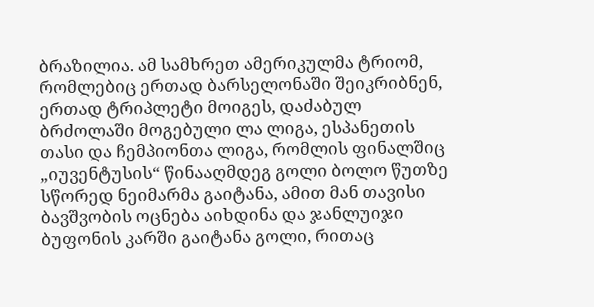ბრაზილია. ამ სამხრეთ ამერიკულმა ტრიომ, რომლებიც ერთად ბარსელონაში შეიკრიბნენ, ერთად ტრიპლეტი მოიგეს, დაძაბულ ბრძოლაში მოგებული ლა ლიგა, ესპანეთის თასი და ჩემპიონთა ლიგა, რომლის ფინალშიც „იუვენტუსის“ წინააღმდეგ გოლი ბოლო წუთზე სწორედ ნეიმარმა გაიტანა, ამით მან თავისი ბავშვობის ოცნება აიხდინა და ჯანლუიჯი ბუფონის კარში გაიტანა გოლი, რითაც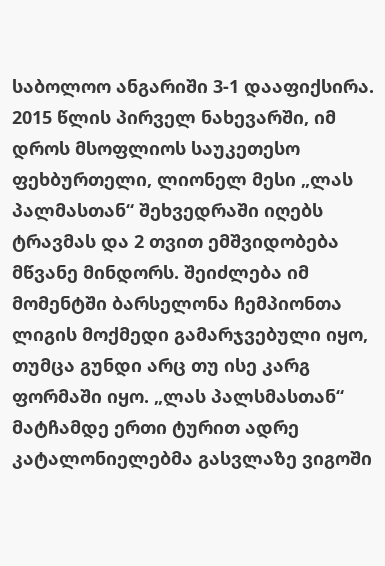საბოლოო ანგარიში 3-1 დააფიქსირა.
2015 წლის პირველ ნახევარში, იმ დროს მსოფლიოს საუკეთესო ფეხბურთელი, ლიონელ მესი „ლას პალმასთან“ შეხვედრაში იღებს ტრავმას და 2 თვით ემშვიდობება მწვანე მინდორს. შეიძლება იმ მომენტში ბარსელონა ჩემპიონთა ლიგის მოქმედი გამარჯვებული იყო, თუმცა გუნდი არც თუ ისე კარგ ფორმაში იყო. „ლას პალსმასთან“ მატჩამდე ერთი ტურით ადრე კატალონიელებმა გასვლაზე ვიგოში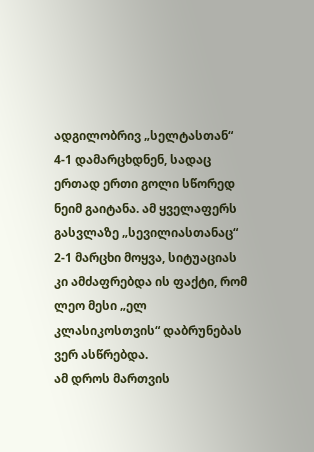ადგილობრივ „სელტასთან“ 4-1 დამარცხდნენ, სადაც ერთად ერთი გოლი სწორედ ნეიმ გაიტანა. ამ ყველაფერს გასვლაზე „სევილიასთანაც“ 2-1 მარცხი მოყვა, სიტუაციას კი ამძაფრებდა ის ფაქტი, რომ ლეო მესი „ელ კლასიკოსთვის“ დაბრუნებას ვერ ასწრებდა.
ამ დროს მართვის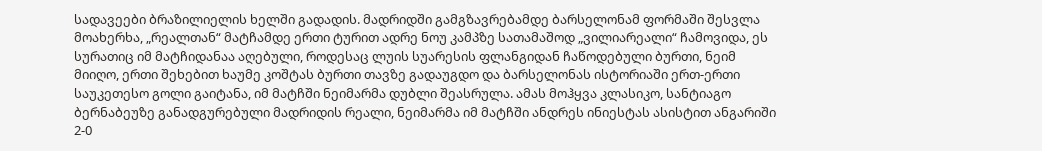სადავეები ბრაზილიელის ხელში გადადის. მადრიდში გამგზავრებამდე ბარსელონამ ფორმაში შესვლა მოახერხა, „რეალთან“ მატჩამდე ერთი ტურით ადრე ნოუ კამპზე სათამაშოდ „ვილიარეალი“ ჩამოვიდა, ეს სურათიც იმ მატჩიდანაა აღებული, როდესაც ლუის სუარესის ფლანგიდან ჩაწოდებული ბურთი, ნეიმ მიიღო, ერთი შეხებით ხაუმე კოშტას ბურთი თავზე გადაუგდო და ბარსელონას ისტორიაში ერთ-ერთი საუკეთესო გოლი გაიტანა, იმ მატჩში ნეიმარმა დუბლი შეასრულა. ამას მოჰყვა კლასიკო, სანტიაგო ბერნაბეუზე განადგურებული მადრიდის რეალი, ნეიმარმა იმ მატჩში ანდრეს ინიესტას ასისტით ანგარიში 2-0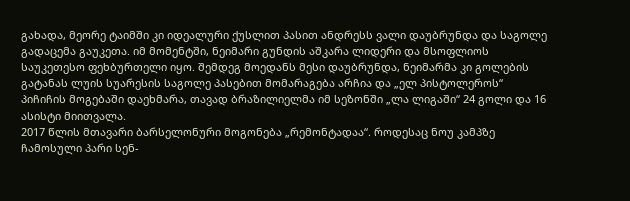გახადა, მეორე ტაიმში კი იდეალური ქუსლით პასით ანდრესს ვალი დაუბრუნდა და საგოლე გადაცემა გაუკეთა. იმ მომენტში, ნეიმარი გუნდის აშკარა ლიდერი და მსოფლიოს საუკეთესო ფეხბურთელი იყო. შემდეგ მოედანს მესი დაუბრუნდა, ნეიმარმა კი გოლების გატანას ლუის სუარესის საგოლე პასებით მომარაგება არჩია და „ელ პისტოლეროს“ პიჩიჩის მოგებაში დაეხმარა, თავად ბრაზილიელმა იმ სეზონში „ლა ლიგაში“ 24 გოლი და 16 ასისტი მიითვალა.
2017 წლის მთავარი ბარსელონური მოგონება „რემონტადაა“. როდესაც ნოუ კამპზე ჩამოსული პარი სენ-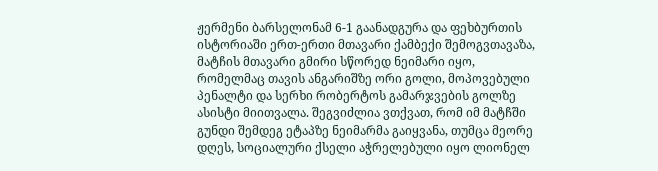ჟერმენი ბარსელონამ 6-1 გაანადგურა და ფეხბურთის ისტორიაში ერთ-ერთი მთავარი ქამბექი შემოგვთავაზა, მატჩის მთავარი გმირი სწორედ ნეიმარი იყო, რომელმაც თავის ანგარიშზე ორი გოლი, მოპოვებული პენალტი და სერხი რობერტოს გამარჯვების გოლზე ასისტი მიითვალა. შეგვიძლია ვთქვათ, რომ იმ მატჩში გუნდი შემდეგ ეტაპზე ნეიმარმა გაიყვანა, თუმცა მეორე დღეს, სოციალური ქსელი აჭრელებული იყო ლიონელ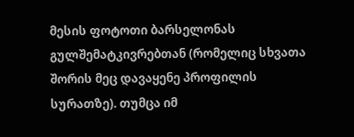მესის ფოტოთი ბარსელონას გულშემატკივრებთან (რომელიც სხვათა შორის მეც დავაყენე პროფილის სურათზე). თუმცა იმ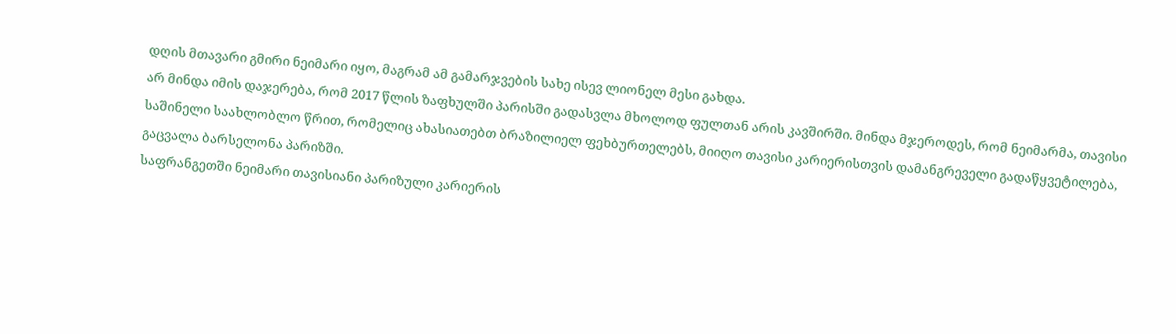დღის მთავარი გმირი ნეიმარი იყო, მაგრამ ამ გამარჯვების სახე ისევ ლიონელ მესი გახდა.
არ მინდა იმის დაჯერება, რომ 2017 წლის ზაფხულში პარისში გადასვლა მხოლოდ ფულთან არის კავშირში. მინდა მჯეროდეს, რომ ნეიმარმა, თავისი საშინელი საახლობლო წრით, რომელიც ახასიათებთ ბრაზილიელ ფეხბურთელებს, მიიღო თავისი კარიერისთვის დამანგრეველი გადაწყვეტილება, გაცვალა ბარსელონა პარიზში.
საფრანგეთში ნეიმარი თავისიანი პარიზული კარიერის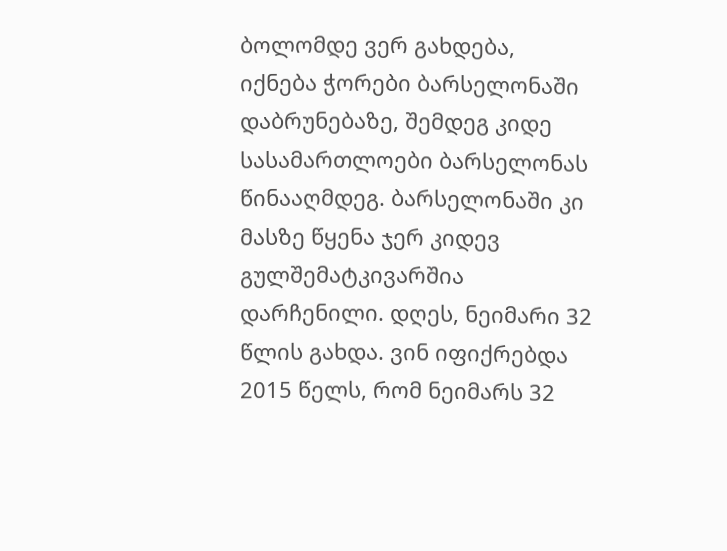ბოლომდე ვერ გახდება, იქნება ჭორები ბარსელონაში დაბრუნებაზე, შემდეგ კიდე სასამართლოები ბარსელონას წინააღმდეგ. ბარსელონაში კი მასზე წყენა ჯერ კიდევ გულშემატკივარშია დარჩენილი. დღეს, ნეიმარი 32 წლის გახდა. ვინ იფიქრებდა 2015 წელს, რომ ნეიმარს 32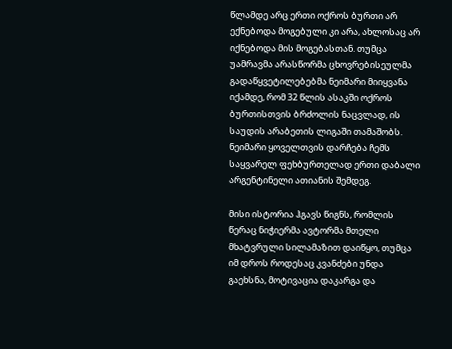წლამდე არც ერთი ოქროს ბურთი არ ექნებოდა მოგებული კი არა, ახლოსაც არ იქნებოდა მის მოგებასთან. თუმცა უამრავმა არასწორმა ცხოვრებისეულმა გადაწყვეტილებებმა ნეიმარი მიიყვანა იქამდე, რომ 32 წლის ასაკში ოქროს ბურთისთვის ბრძოლის ნაცვლად, ის საუდის არაბეთის ლიგაში თამაშობს.
ნეიმარი ყოველთვის დარჩება ჩემს საყვარელ ფეხბურთელად ერთი დაბალი არგენტინელი ათიანის შემდეგ.

მისი ისტორია ჰგავს წიგნს, რომლის წერაც ნიჭიერმა ავტორმა მთელი მხატვრული სილამაზით დაიწყო, თუმცა იმ დროს როდესაც კვანძები უნდა გაეხსნა, მოტივაცია დაკარგა და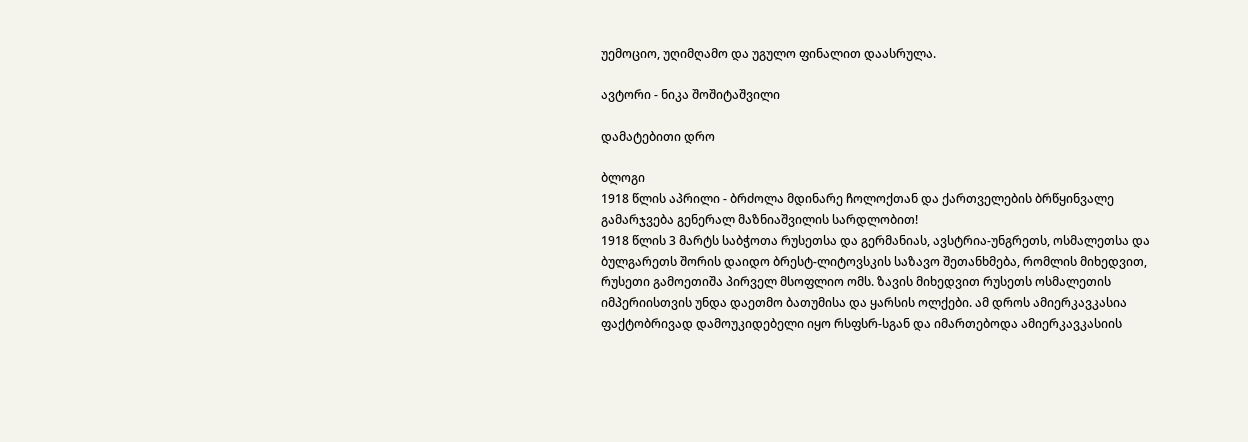უემოციო, უღიმღამო და უგულო ფინალით დაასრულა.

ავტორი - ნიკა შოშიტაშვილი

დამატებითი დრო

ბლოგი
1918 წლის აპრილი - ბრძოლა მდინარე ჩოლოქთან და ქართველების ბრწყინვალე გამარჯვება გენერალ მაზნიაშვილის სარდლობით!
1918 წლის 3 მარტს საბჭოთა რუსეთსა და გერმანიას, ავსტრია-უნგრეთს, ოსმალეთსა და ბულგარეთს შორის დაიდო ბრესტ-ლიტოვსკის საზავო შეთანხმება, რომლის მიხედვით, რუსეთი გამოეთიშა პირველ მსოფლიო ომს. ზავის მიხედვით რუსეთს ოსმალეთის იმპერიისთვის უნდა დაეთმო ბათუმისა და ყარსის ოლქები. ამ დროს ამიერკავკასია ფაქტობრივად დამოუკიდებელი იყო რსფსრ-სგან და იმართებოდა ამიერკავკასიის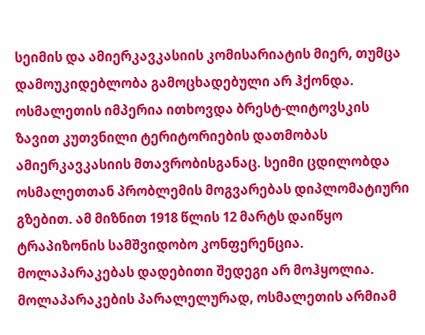სეიმის და ამიერკავკასიის კომისარიატის მიერ, თუმცა დამოუკიდებლობა გამოცხადებული არ ჰქონდა. ოსმალეთის იმპერია ითხოვდა ბრესტ-ლიტოვსკის ზავით კუთვნილი ტერიტორიების დათმობას ამიერკავკასიის მთავრობისგანაც. სეიმი ცდილობდა ოსმალეთთან პრობლემის მოგვარებას დიპლომატიური გზებით. ამ მიზნით 1918 წლის 12 მარტს დაიწყო ტრაპიზონის სამშვიდობო კონფერენცია. მოლაპარაკებას დადებითი შედეგი არ მოჰყოლია. მოლაპარაკების პარალელურად, ოსმალეთის არმიამ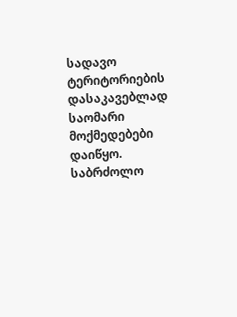სადავო ტერიტორიების დასაკავებლად საომარი მოქმედებები დაიწყო.
საბრძოლო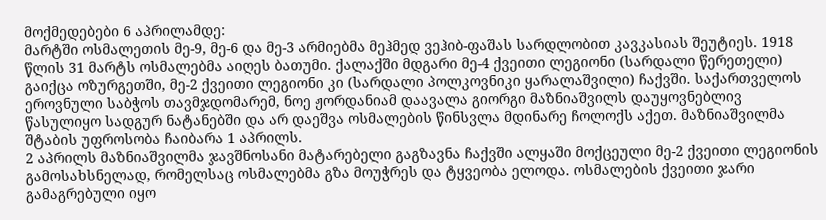მოქმედებები 6 აპრილამდე:
მარტში ოსმალეთის მე-9, მე-6 და მე-3 არმიებმა მეჰმედ ვეჰიბ-ფაშას სარდლობით კავკასიას შეუტიეს. 1918 წლის 31 მარტს ოსმალებმა აიღეს ბათუმი. ქალაქში მდგარი მე-4 ქვეითი ლეგიონი (სარდალი წერეთელი) გაიქცა ოზურგეთში, მე-2 ქვეითი ლეგიონი კი (სარდალი პოლკოვნიკი ყარალაშვილი) ჩაქვში. საქართველოს ეროვნული საბჭოს თავმჯდომარემ, ნოე ჟორდანიამ დაავალა გიორგი მაზნიაშვილს დაუყოვნებლივ წასულიყო სადგურ ნატანებში და არ დაეშვა ოსმალების წინსვლა მდინარე ჩოლოქს აქეთ. მაზნიაშვილმა შტაბის უფროსობა ჩაიბარა 1 აპრილს.
2 აპრილს მაზნიაშვილმა ჯავშნოსანი მატარებელი გაგზავნა ჩაქვში ალყაში მოქცეული მე-2 ქვეითი ლეგიონის გამოსახსნელად, რომელსაც ოსმალებმა გზა მოუჭრეს და ტყვეობა ელოდა. ოსმალების ქვეითი ჯარი გამაგრებული იყო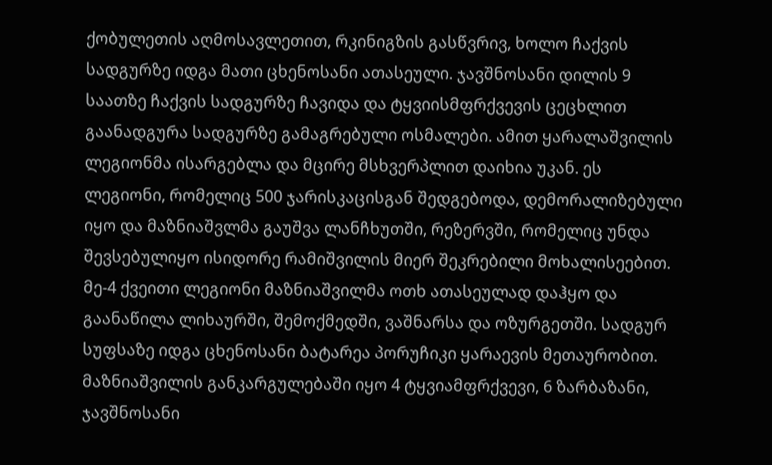ქობულეთის აღმოსავლეთით, რკინიგზის გასწვრივ, ხოლო ჩაქვის სადგურზე იდგა მათი ცხენოსანი ათასეული. ჯავშნოსანი დილის 9 საათზე ჩაქვის სადგურზე ჩავიდა და ტყვიისმფრქვევის ცეცხლით გაანადგურა სადგურზე გამაგრებული ოსმალები. ამით ყარალაშვილის ლეგიონმა ისარგებლა და მცირე მსხვერპლით დაიხია უკან. ეს ლეგიონი, რომელიც 500 ჯარისკაცისგან შედგებოდა, დემორალიზებული იყო და მაზნიაშვლმა გაუშვა ლანჩხუთში, რეზერვში, რომელიც უნდა შევსებულიყო ისიდორე რამიშვილის მიერ შეკრებილი მოხალისეებით. მე-4 ქვეითი ლეგიონი მაზნიაშვილმა ოთხ ათასეულად დაჰყო და გაანაწილა ლიხაურში, შემოქმედში, ვაშნარსა და ოზურგეთში. სადგურ სუფსაზე იდგა ცხენოსანი ბატარეა პორუჩიკი ყარაევის მეთაურობით. მაზნიაშვილის განკარგულებაში იყო 4 ტყვიამფრქვევი, 6 ზარბაზანი, ჯავშნოსანი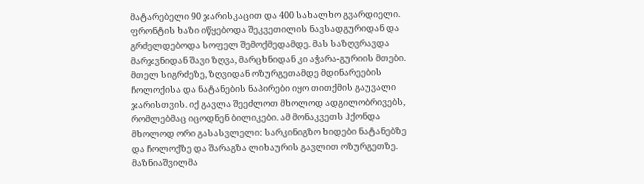მატარებელი 90 ჯარისკაცით და 400 სახალხო გვარდიელი.
ფრონტის ხაზი იწყებოდა შეკვეთილის ნავსადგურიდან და გრძელდებოდა სოფელ შემოქმედამდე. მას საზღვრავდა მარჯვნიდან შავი ზღვა, მარცხნიდან კი აჭარა-გურიის მთები. მთელ სიგრძეზე, ზღვიდან ოზურგეთამდე მდინარეების ჩოლოქისა და ნატანების ნაპირები იყო თითქმის გაუვალი ჯარისთვის. იქ გავლა შეეძლოთ მხოლოდ ადგილობრივებს, რომლებმაც იცოდნენ ბილიკები. ამ მონაკვეთს ჰქონდა მხოლოდ ორი გასასვლელი: სარკინიგზო ხიდები ნატანებზე და ჩოლოქზე და შარაგზა ლიხაურის გავლით ოზურგეთზე. მაზნიაშვილმა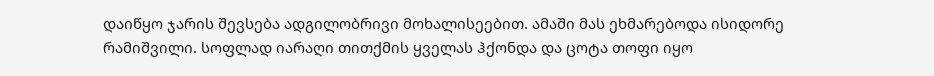დაიწყო ჯარის შევსება ადგილობრივი მოხალისეებით. ამაში მას ეხმარებოდა ისიდორე რამიშვილი. სოფლად იარაღი თითქმის ყველას ჰქონდა და ცოტა თოფი იყო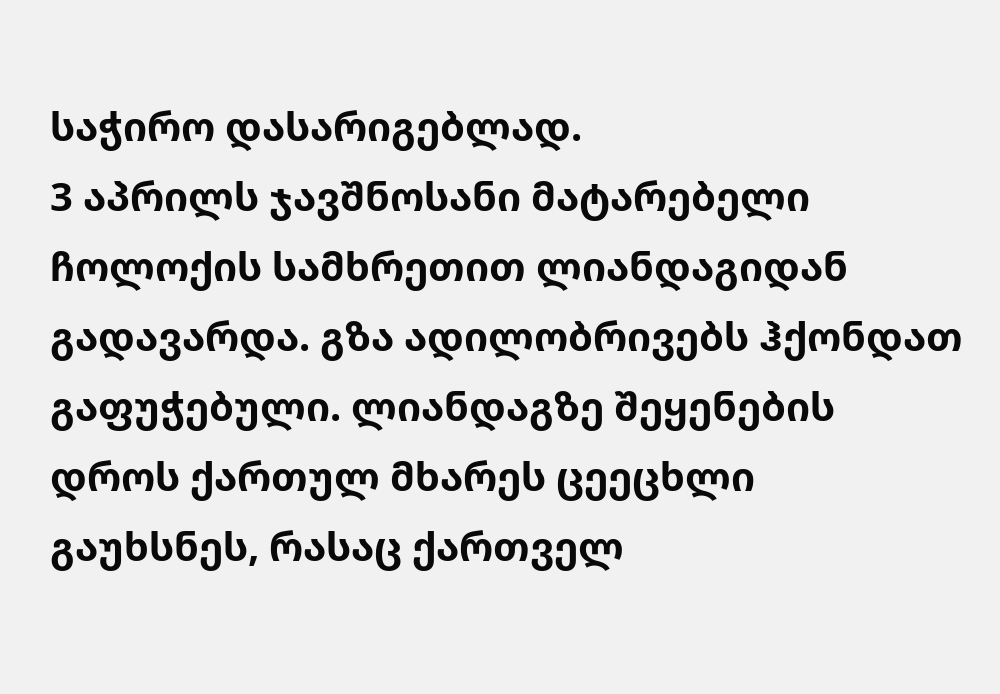საჭირო დასარიგებლად.
3 აპრილს ჯავშნოსანი მატარებელი ჩოლოქის სამხრეთით ლიანდაგიდან გადავარდა. გზა ადილობრივებს ჰქონდათ გაფუჭებული. ლიანდაგზე შეყენების დროს ქართულ მხარეს ცეეცხლი გაუხსნეს, რასაც ქართველ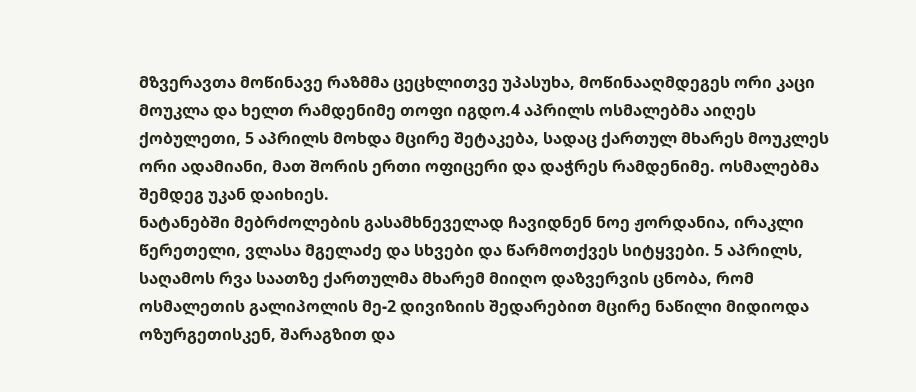მზვერავთა მოწინავე რაზმმა ცეცხლითვე უპასუხა, მოწინააღმდეგეს ორი კაცი მოუკლა და ხელთ რამდენიმე თოფი იგდო.4 აპრილს ოსმალებმა აიღეს ქობულეთი, 5 აპრილს მოხდა მცირე შეტაკება, სადაც ქართულ მხარეს მოუკლეს ორი ადამიანი, მათ შორის ერთი ოფიცერი და დაჭრეს რამდენიმე. ოსმალებმა შემდეგ უკან დაიხიეს.
ნატანებში მებრძოლების გასამხნეველად ჩავიდნენ ნოე ჟორდანია, ირაკლი წერეთელი, ვლასა მგელაძე და სხვები და წარმოთქვეს სიტყვები. 5 აპრილს, საღამოს რვა საათზე ქართულმა მხარემ მიიღო დაზვერვის ცნობა, რომ ოსმალეთის გალიპოლის მე-2 დივიზიის შედარებით მცირე ნაწილი მიდიოდა ოზურგეთისკენ, შარაგზით და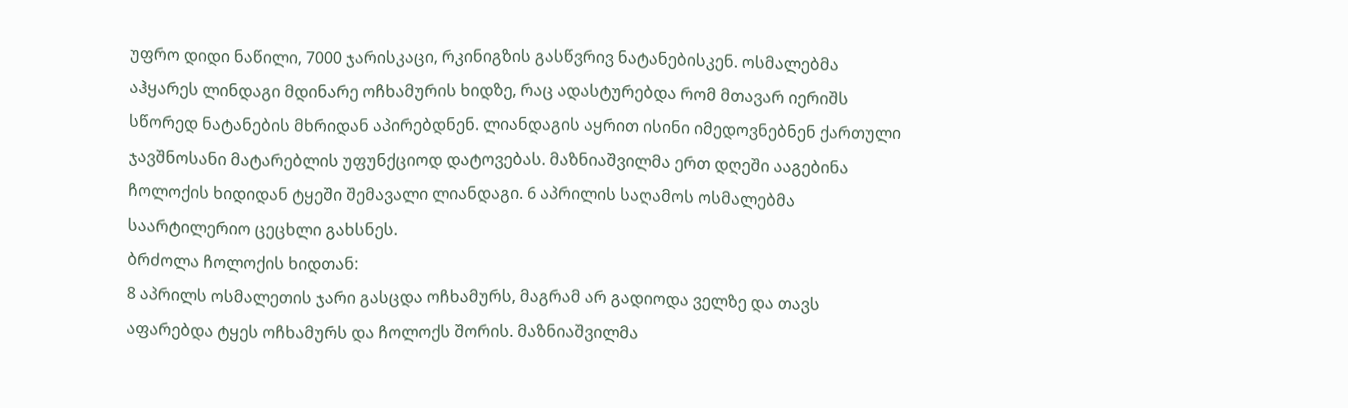უფრო დიდი ნაწილი, 7000 ჯარისკაცი, რკინიგზის გასწვრივ ნატანებისკენ. ოსმალებმა აჰყარეს ლინდაგი მდინარე ოჩხამურის ხიდზე, რაც ადასტურებდა რომ მთავარ იერიშს სწორედ ნატანების მხრიდან აპირებდნენ. ლიანდაგის აყრით ისინი იმედოვნებნენ ქართული ჯავშნოსანი მატარებლის უფუნქციოდ დატოვებას. მაზნიაშვილმა ერთ დღეში ააგებინა ჩოლოქის ხიდიდან ტყეში შემავალი ლიანდაგი. 6 აპრილის საღამოს ოსმალებმა საარტილერიო ცეცხლი გახსნეს.
ბრძოლა ჩოლოქის ხიდთან:
8 აპრილს ოსმალეთის ჯარი გასცდა ოჩხამურს, მაგრამ არ გადიოდა ველზე და თავს აფარებდა ტყეს ოჩხამურს და ჩოლოქს შორის. მაზნიაშვილმა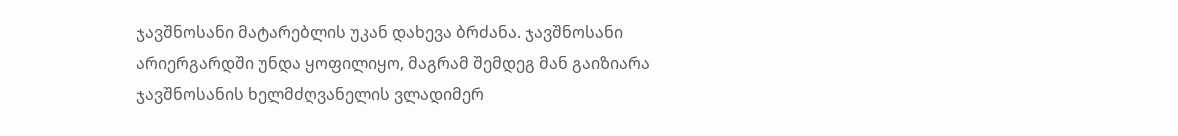ჯავშნოსანი მატარებლის უკან დახევა ბრძანა. ჯავშნოსანი არიერგარდში უნდა ყოფილიყო, მაგრამ შემდეგ მან გაიზიარა ჯავშნოსანის ხელმძღვანელის ვლადიმერ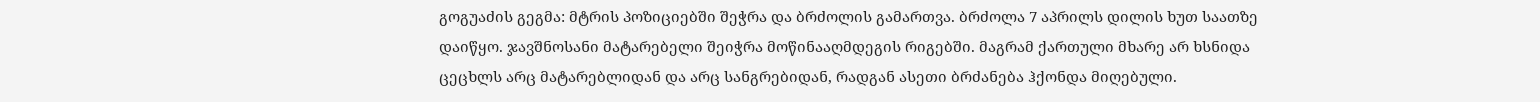გოგუაძის გეგმა: მტრის პოზიციებში შეჭრა და ბრძოლის გამართვა. ბრძოლა 7 აპრილს დილის ხუთ საათზე დაიწყო. ჯავშნოსანი მატარებელი შეიჭრა მოწინააღმდეგის რიგებში. მაგრამ ქართული მხარე არ ხსნიდა ცეცხლს არც მატარებლიდან და არც სანგრებიდან, რადგან ასეთი ბრძანება ჰქონდა მიღებული.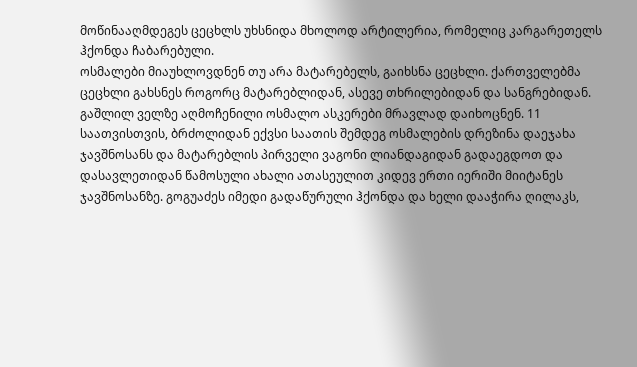მოწინააღმდეგეს ცეცხლს უხსნიდა მხოლოდ არტილერია, რომელიც კარგარეთელს ჰქონდა ჩაბარებული.
ოსმალები მიაუხლოვდნენ თუ არა მატარებელს, გაიხსნა ცეცხლი. ქართველებმა ცეცხლი გახსნეს როგორც მატარებლიდან, ასევე თხრილებიდან და სანგრებიდან. გაშლილ ველზე აღმოჩენილი ოსმალო ასკერები მრავლად დაიხოცნენ. 11 საათვისთვის, ბრძოლიდან ექვსი საათის შემდეგ ოსმალების დრეზინა დაეჯახა ჯავშნოსანს და მატარებლის პირველი ვაგონი ლიანდაგიდან გადაეგდოთ და დასავლეთიდან წამოსული ახალი ათასეულით კიდევ ერთი იერიში მიიტანეს ჯავშნოსანზე. გოგუაძეს იმედი გადაწურული ჰქონდა და ხელი დააჭირა ღილაკს,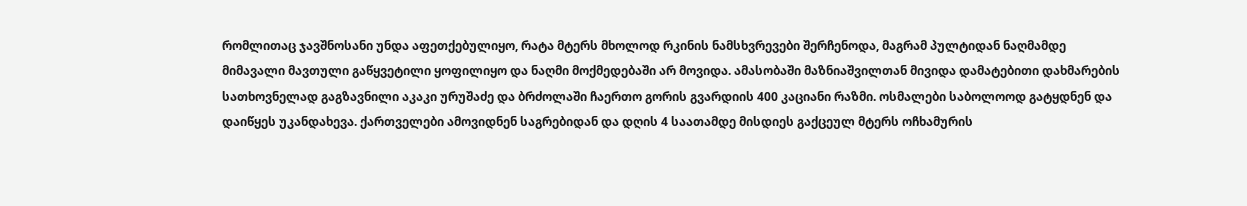რომლითაც ჯავშნოსანი უნდა აფეთქებულიყო, რატა მტერს მხოლოდ რკინის ნამსხვრევები შერჩენოდა, მაგრამ პულტიდან ნაღმამდე მიმავალი მავთული გაწყვეტილი ყოფილიყო და ნაღმი მოქმედებაში არ მოვიდა. ამასობაში მაზნიაშვილთან მივიდა დამატებითი დახმარების სათხოვნელად გაგზავნილი აკაკი ურუშაძე და ბრძოლაში ჩაერთო გორის გვარდიის 400 კაციანი რაზმი. ოსმალები საბოლოოდ გატყდნენ და დაიწყეს უკანდახევა. ქართველები ამოვიდნენ საგრებიდან და დღის 4 საათამდე მისდიეს გაქცეულ მტერს ოჩხამურის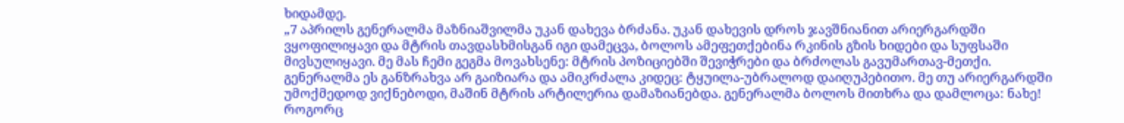ხიდამდე.
„7 აპრილს გენერალმა მაზნიაშვილმა უკან დახევა ბრძანა. უკან დახევის დროს ჯავშნიანით არიერგარდში ვყოფილიყავი და მტრის თავდასხმისგან იგი დამეცვა, ბოლოს ამეფეთქებინა რკინის გზის ხიდები და სუფსაში მივსულიყავი. მე მას ჩემი გეგმა მოვახსენე: მტრის პოზიციებში შევიჭრები და ბრძოლას გავუმართავ-მეთქი. გენერალმა ეს განზრახვა არ გაიზიარა და ამიკრძალა კიდეც: ტყუილა-უბრალოდ დაიღუპებითო. მე თუ არიერგარდში უმოქმედოდ ვიქნებოდი, მაშინ მტრის არტილერია დამაზიანებდა. გენერალმა ბოლოს მითხრა და დამლოცა: ნახე! როგორც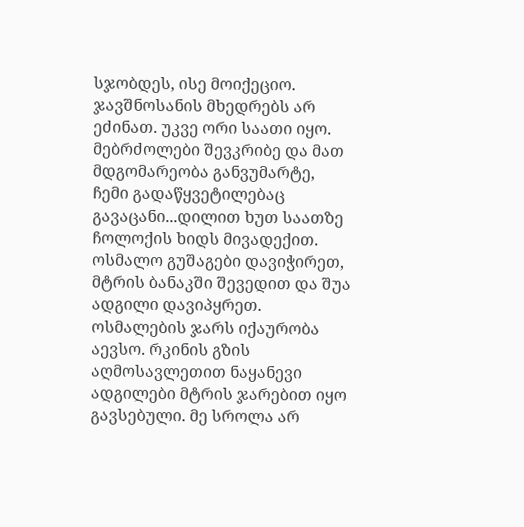სჯობდეს, ისე მოიქეციო. ჯავშნოსანის მხედრებს არ ეძინათ. უკვე ორი საათი იყო. მებრძოლები შევკრიბე და მათ მდგომარეობა განვუმარტე, ჩემი გადაწყვეტილებაც გავაცანი...დილით ხუთ საათზე ჩოლოქის ხიდს მივადექით. ოსმალო გუშაგები დავიჭირეთ, მტრის ბანაკში შევედით და შუა ადგილი დავიპყრეთ. ოსმალების ჯარს იქაურობა აევსო. რკინის გზის აღმოსავლეთით ნაყანევი ადგილები მტრის ჯარებით იყო გავსებული. მე სროლა არ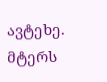ავტეხე. მტერს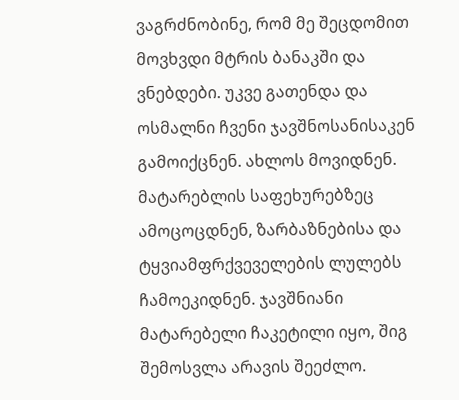ვაგრძნობინე, რომ მე შეცდომით მოვხვდი მტრის ბანაკში და ვნებდები. უკვე გათენდა და ოსმალნი ჩვენი ჯავშნოსანისაკენ გამოიქცნენ. ახლოს მოვიდნენ. მატარებლის საფეხურებზეც ამოცოცდნენ, ზარბაზნებისა და ტყვიამფრქვეველების ლულებს ჩამოეკიდნენ. ჯავშნიანი მატარებელი ჩაკეტილი იყო, შიგ შემოსვლა არავის შეეძლო.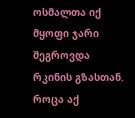ოსმალთა იქ მყოფი ჯარი შეგროვდა რკინის გზასთან. როცა აქ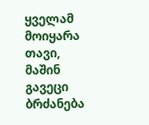ყველამ მოიყარა თავი, მაშინ გავეცი ბრძანება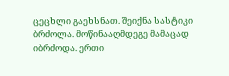ცეცხლი გაეხსნათ. შეიქნა სასტიკი ბრძოლა. მოწინააღმდეგე მამაცად იბრძოდა. ერთი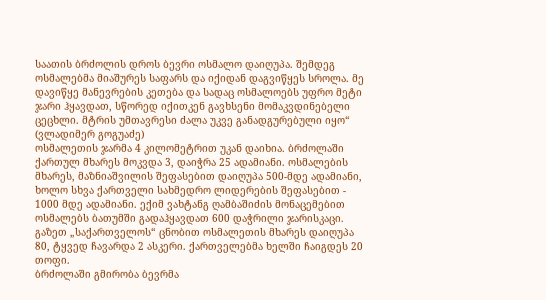საათის ბრძოლის დროს ბევრი ოსმალო დაიღუპა. შემდეგ ოსმალებმა მიაშურეს საფარს და იქიდან დაგვიწყეს სროლა. მე დავიწყე მანევრების კეთება და სადაც ოსმალოებს უფრო მეტი ჯარი ჰყავდათ, სწორედ იქითკენ გავხსენი მომაკვდინებელი ცეცხლი. მტრის უმთავრესი ძალა უკვე განადგურებული იყო“
(ვლადიმერ გოგუაძე)
ოსმალეთის ჯარმა 4 კილომეტრით უკან დაიხია. ბრძოლაში ქართულ მხარეს მოკვდა 3, დაიჭრა 25 ადამიანი. ოსმალების მხარეს, მაზნიაშვილის შეფასებით დაიღუპა 500-მდე ადამიანი, ხოლო სხვა ქართველი სახმედრო ლიდერების შეფასებით - 1000 მდე ადამიანი. ექიმ ვახტანგ ღამბაშიძის მონაცემებით ოსმალებს ბათუმში გადაჰყავდათ 600 დაჭრილი ჯარისკაცი. გაზეთ „საქართველოს“ ცნობით ოსმალეთის მხარეს დაიღუპა 80, ტყვედ ჩავარდა 2 ასკერი. ქართველებმა ხელში ჩაიგდეს 20 თოფი.
ბრძოლაში გმირობა ბევრმა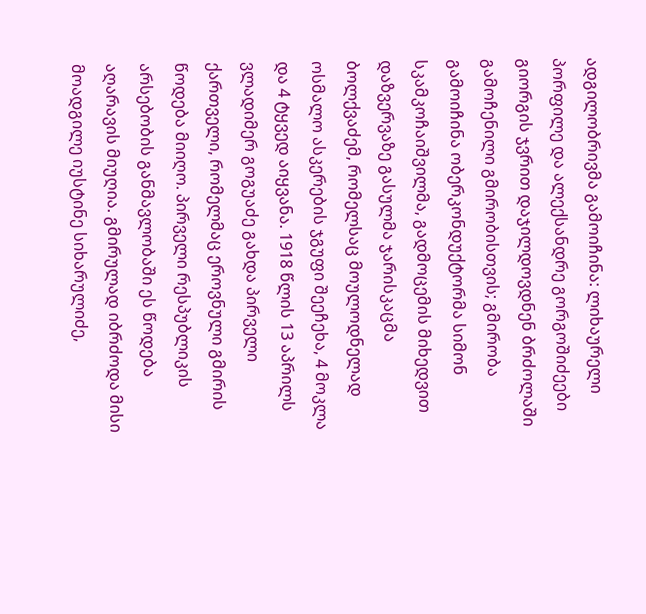ადგილობრივმა გამოიჩინა: ლიხაურელი პორფილე და ალექსანდრე გორგოშიძეები გიორგის ჯვრით დაჯილდოვდნენ ბრძოლაში გამოჩენილი გმირობისთვის; გმირობა გამოიჩინა ობერკონდუქტორმა სიმონ სკამკოჩაიშვილმა, გადმოცემის მიხედვით დაზვერვაზე გასულმა ჯარისკაცმა ბოლქვაძემ, რომელსაც მოულოდნელად ოსმალო ასკერების ჯგუფი შეეჩეხა, 4 მოკლა და 4 ტყვედ აიყვანა. 1918 წლის 13 აპრილს ვლადიმერ გოგუაძე გახდა პირველი ქართველი, რომელმაც ეროვნული გმირის წოდება მიიღო. პირველი რესპუბლიკის არსებობის განმავლობაში ეს წოდება აღარავის მიუღია. გმირულად იბრძოდა მისი მოადგილე იუსტინე სიხარულიძე,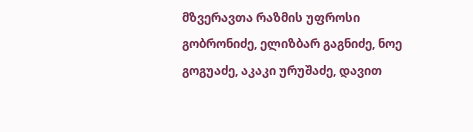მზვერავთა რაზმის უფროსი გობრონიძე, ელიზბარ გაგნიძე, ნოე გოგუაძე, აკაკი ურუშაძე, დავით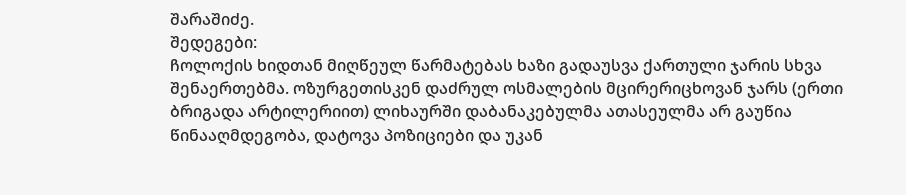შარაშიძე.
შედეგები:
ჩოლოქის ხიდთან მიღწეულ წარმატებას ხაზი გადაუსვა ქართული ჯარის სხვა შენაერთებმა. ოზურგეთისკენ დაძრულ ოსმალების მცირერიცხოვან ჯარს (ერთი ბრიგადა არტილერიით) ლიხაურში დაბანაკებულმა ათასეულმა არ გაუწია წინააღმდეგობა, დატოვა პოზიციები და უკან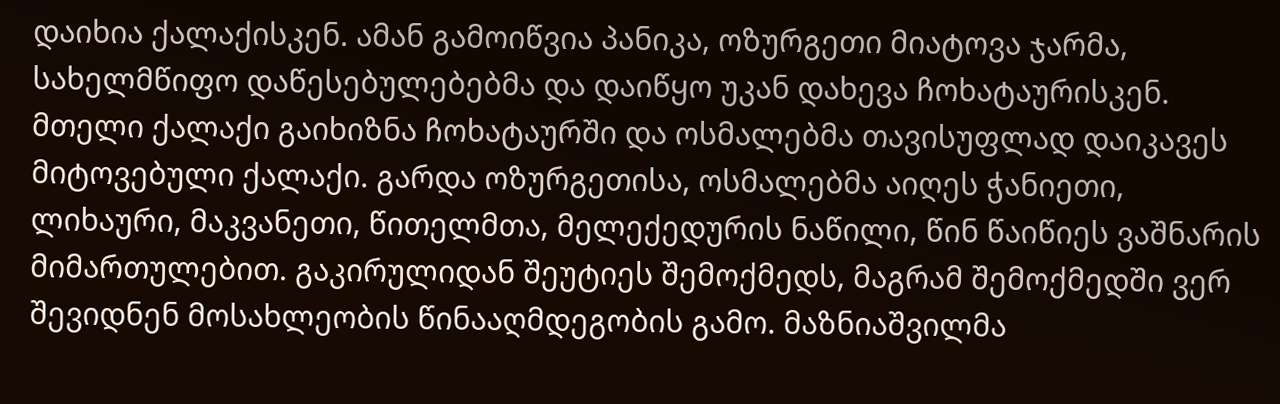დაიხია ქალაქისკენ. ამან გამოიწვია პანიკა, ოზურგეთი მიატოვა ჯარმა, სახელმწიფო დაწესებულებებმა და დაიწყო უკან დახევა ჩოხატაურისკენ. მთელი ქალაქი გაიხიზნა ჩოხატაურში და ოსმალებმა თავისუფლად დაიკავეს მიტოვებული ქალაქი. გარდა ოზურგეთისა, ოსმალებმა აიღეს ჭანიეთი, ლიხაური, მაკვანეთი, წითელმთა, მელექედურის ნაწილი, წინ წაიწიეს ვაშნარის მიმართულებით. გაკირულიდან შეუტიეს შემოქმედს, მაგრამ შემოქმედში ვერ შევიდნენ მოსახლეობის წინააღმდეგობის გამო. მაზნიაშვილმა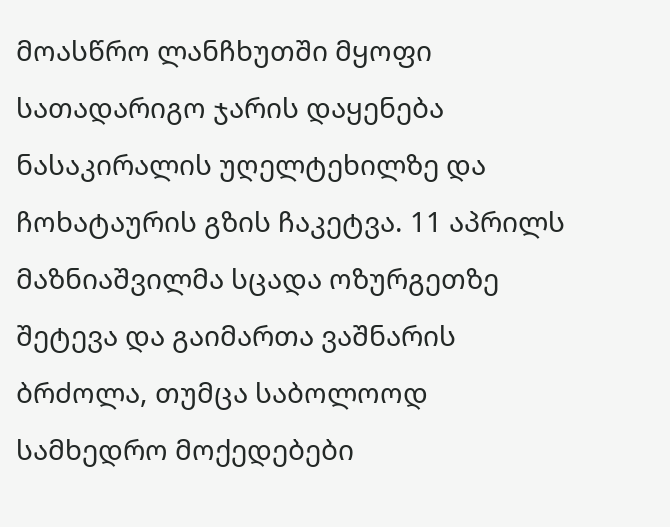მოასწრო ლანჩხუთში მყოფი სათადარიგო ჯარის დაყენება ნასაკირალის უღელტეხილზე და ჩოხატაურის გზის ჩაკეტვა. 11 აპრილს მაზნიაშვილმა სცადა ოზურგეთზე შეტევა და გაიმართა ვაშნარის ბრძოლა, თუმცა საბოლოოდ სამხედრო მოქედებები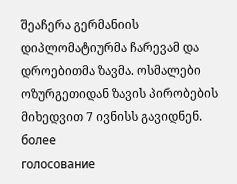შეაჩერა გერმანიის დიპლომატიურმა ჩარევამ და დროებითმა ზავმა. ოსმალები ოზურგეთიდან ზავის პირობების მიხედვით 7 ივნისს გავიდნენ.
более
голосование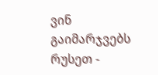ვინ გაიმარჯვებს რუსეთ -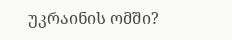უკრაინის ომში?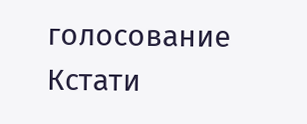голосование
Кстати